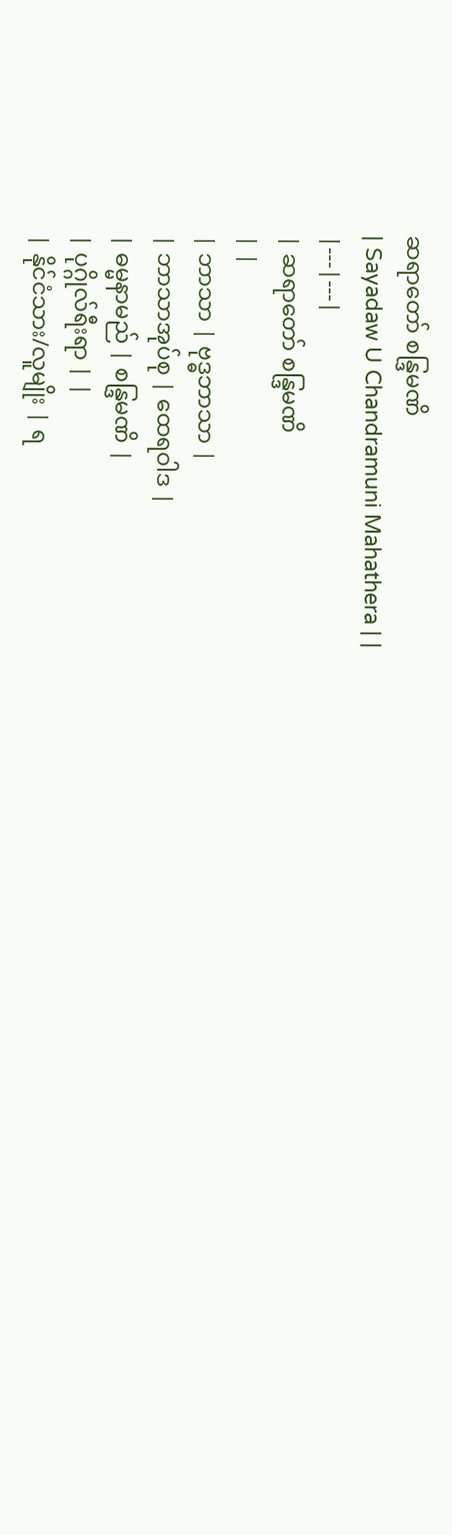ဆရာတော် စန္ဒြမဏိ
| Sayadaw U Chandramuni Mahathera | |
|---|---|
| ဆရာတော် စန္ဒြမဏိ
| |
| ဘာသာ | ဗုဒ္ဓဘာသာ |
| ဘာသာအုပ်စု | ထေရဝါဒ |
| ဓမ္မနာမည် | စန္ဒြမဏိ |
| ပုဂ္ဂိုလ်ရီးရာ | |
| နိုင်ငံသား/လူမျိုး | ရ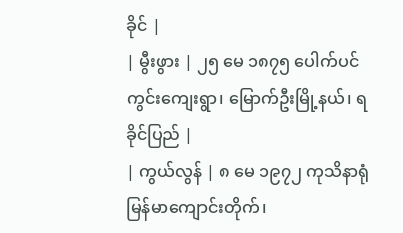ခိုင် |
| မွီးဖွား | ၂၅ မေ ၁၈၇၅ ပေါက်ပင်ကွင်းကျေးရွာ၊ မြောက်ဦးမြို့နယ်၊ ရခိုင်ပြည် |
| ကွယ်လွန် | ၈ မေ ၁၉၇၂ ကုသိနာရုံမြန်မာကျောင်းတိုက်၊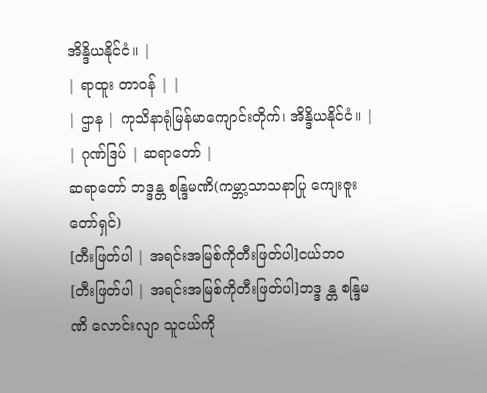အိန္ဒိယနိုင်ငံ။ |
| ရာထူး တာဝန် | |
| ဌာန | ကုသိနာရုံမြန်မာကျောင်းတိုက်၊ အိန္ဒိယနိုင်ငံ။ |
| ဂုဏ်ဒြပ် | ဆရာတော် |
ဆရာတော် ဘဒ္ဒန္တ စန္ဒြမဏိ(ကမ္ဘာ့သာသနာပြု ကျေးဇူးတော်ရှင်)
[တီးဖြတ်ပါ | အရင်းအမြစ်ကိုတီးဖြတ်ပါ]ငယ်ဘ၀
[တီးဖြတ်ပါ | အရင်းအမြစ်ကိုတီးဖြတ်ပါ]ဘဒ္ဒ န္တ စန္ဒြမဏိ လောင်းလျာ သူငယ်ကို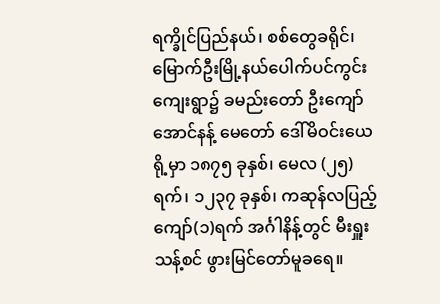ရက္ခိုင်ပြည်နယ်၊ စစ်တွေခရိုင်၊ မြောက်ဦးမြို့နယ်ပေါက်ပင်ကွင်းကျေးရွာ၌ ခမည်းတော် ဦးကျော်အောင်နန့် မေတော် ဒေါ်မိဝင်းယေ ရို့မှာ ၁၈၇၅ ခုနှစ်၊ မေလ (၂၅) ရက်၊ ၁၂၃၇ ခုနှစ်၊ ကဆုန်လပြည့်ကျော်(၁)ရက် အင်္ဂါနိန့်တွင် မီးရှူးသန့်စင် ဖွားမြင်တော်မူခရေ။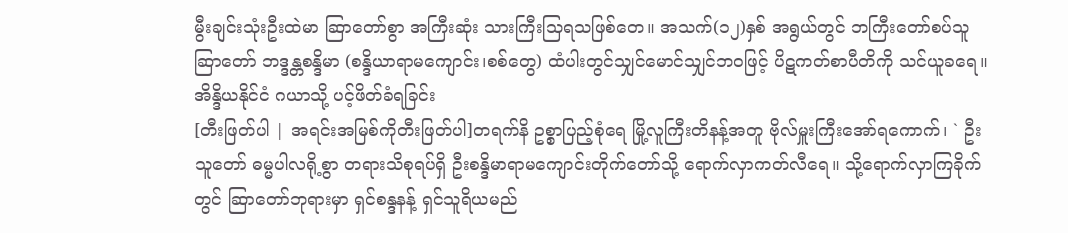မွီးချင်းသုံးဦးထဲမာ ဆြာတော်စွာ အကြီးဆုံး သားကြီးသြရသဖြစ်တေ။ အသက်(၁၂)နှစ် အရွယ်တွင် ဘကြီးတော်စပ်သူ ဆြာတော် ဘဒ္ဒန္တစန္ဒိမာ (စန္ဒိယာရာမကျောင်း၊စစ်တွေ) ထံပါးတွင်သျှင်မောင်သျှင်ဘဝဖြင့် ပိဋကတ်စာပီတိကို သင်ယူခရေ။
အိန္ဒိယနိုင်ငံ ဂယာသို့ ပင့်ဖိတ်ခံရခြင်း
[တီးဖြတ်ပါ | အရင်းအမြစ်ကိုတီးဖြတ်ပါ]တရက်နိ ဥစ္စာပြည့်စုံရေ မြို့လူကြီးတိနန့်အတူ ဗိုလ်မှူးကြီးအော်ရကောက်၊ ` ဦးသူတော် ဓမ္မပါလရို့စွာ တရားသိစုရပ်ရှိ ဦးစန္ဒိမာရာမကျောင်းတိုက်တော်သို့ ရောက်လှာကတ်လီရေ။ သို့ရောက်လှာကြခိုက်တွင် ဆြာတော်ဘုရားမှာ ရှင်စန္ဒနန့် ရှင်သူရိယမည်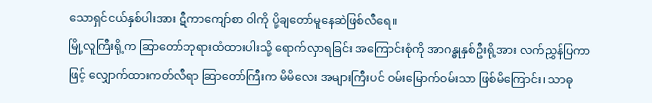သောရှင်ငယ်နှစ်ပါးအား ဋီကာကျော်စာ ဝါကို ပို့ချတော်မူနေဆဲဖြစ်လီရေ။
မြို့လူကြီးရို့က ဆြာတော်ဘုရားထံထားပါးသို့ ရောက်လှာရခြင်း အကြောင်းစုံကို အာဂန္ဓုနှစ်ဦးရို့အား လက်ညွှန်ပြကာဖြင့် လျှောက်ထားကတ်လီရာ ဆြာတော်ကြီးက မိမိလေး အများကြီးပင် ဝမ်းမြောက်ဝမ်းသာ ဖြစ်မိကြောင်း၊ သာဓု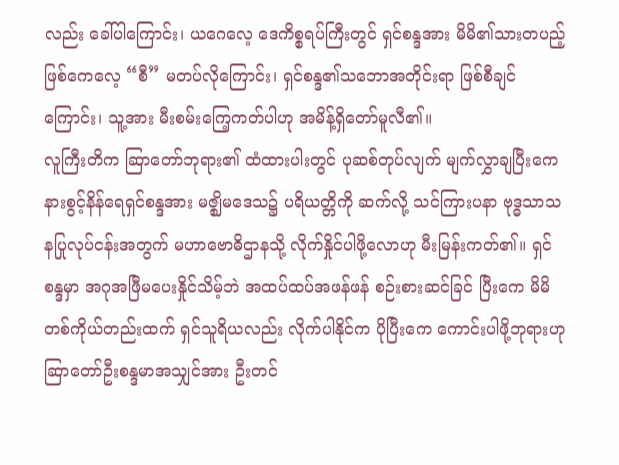လည်း ခေါ်ပါကြောင်း၊ ယဂေလေ့ ဒေကိစ္စရပ်ကြီးတွင် ရှင်စန္ဒအား မိမိ၏သားတပည့်ဖြစ်ကေလေ့ “စီ” မတပ်လိုကြောင်း၊ ရှင်စန္ဒ၏သဘောအတိုင်းရာ ဖြစ်စီချင်ကြောင်း၊ သူ့အား မီးစမ်းကြေ့ကတ်ပါဟု အမိန့်ရှိတော်မူလီ၏။
လူကြီးတိက ဆြာတော်ဘုရား၏ ထံထားပါးတွင် ပုဆစ်တုပ်လျက် မျက်လွှာချပြီးကေ နားစွင့်နိန်ရေရှင်စန္ဒအား မဇ္ဈိမဒေသ၌ ပရိယတ္တိကို ဆက်လို့ သင်ကြားပနာ ဗုဒ္ဓသာသနပြုလုပ်ငန်းအတွက် မဟာဗောဓိဌာနသို့ လိုက်နှိုင်ပါဖို့လောဟု မီးမြန်းကတ်၏။ ရှင်စန္ဒမှာ အဂုအဖြီမပေးနှိုင်သိမ့်ဘဲ အထပ်ထပ်အဖန်ဖန် စဉ်းစားဆင်ခြင် ပြီးကေ မိမိတစ်ကိုယ်တည်းထက် ရှင်သူရိယလည်း လိုက်ပါနိုင်က ပိုပြီးကေ ကောင်းပါဖို့ဘုရားဟု ဆြာတော်ဦးစန္ဒမာအသျှင်အား ဦးတင်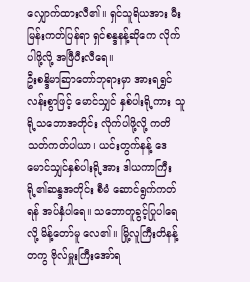လျှောက်ထားလီ၏။ ရှင်သူရိယအား မီးမြန်းကတ်ပြန်ရာ ရှင်စန္ဒနန့်ဆိုကေ လိုက်ပါဖို့လို့ အဖြီပီးလီရေ။
ဦးစန္ဒိမာဆြာတော်ဘုရားမှာ အားရရွှင်လန်းစွာဖြင့် မောင်သျှင် နှစ်ပါးရို့ကား သူရို့သဘောအတိုင်း လိုက်ပါဖို့လို့ ကတိသတ်ကတ်ပါယာ၊ ယင်းတွက်နန့် ဒေမောင်သျှင်နှစ်ပါးရို့အား ဒါယကာကြီးရို့၏ဆန္ဒအတိုင်း စီမံ ဆောင်ရွက်ကတ်ရန် အပ်နှံပါရေ။ သဘောတူခွင့်ပြုပါရေလို့ မိန့်တော်မူ လေ၏။ မြို့လူကြီးတိနန့်တကွ ဗိုလ်မှူးကြီးအော်ရ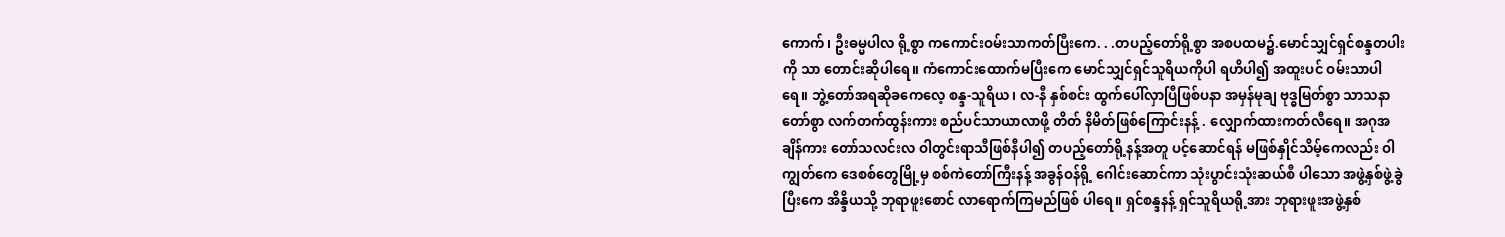ကောက်၊ ဦးဓမ္မပါလ ရို့စွာ ကကောင်းဝမ်းသာကတ်ပြီးကေ. . .တပည့်တော်ရို့စွာ အစပထမ၌.မောင်သျှင်ရှင်စန္ဒတပါးကို သာ တောင်းဆိုပါရေ။ ကံကောင်းထောက်မပြီးကေ မောင်သျှင်ရှင်သူရိယကိုပါ ရဟိပါ၍ အထူးပင် ဝမ်းသာပါရေ။ ဘွဲ့တော်အရဆိုခကေလေ့ စန္ဒ-သူရိယ၊ လ-နီ နှစ်စင်း ထွက်ပေါ်လှာပြီဖြစ်ပနာ အမှန်မုချ ဗုဒ္ဓမြတ်စွာ သာသနာတော်စွာ လက်တက်ထွန်းကား စည်ပင်သာယာလာဖို့ တိတ် နိမိတ်ဖြစ်ကြောင်းနန့် . လျှောက်ထားကတ်လီရေ။ အဂုအချိန်ကား တော်သလင်းလ ဝါတွင်းရာသီဖြစ်နီပါ၍ တပည့်တော်ရို့နန့်အတူ ပင့်ဆောင်ရန် မဖြစ်နှိုင်သိမ့်ကေလည်း ဝါကျွတ်ကေ ဒေစစ်တွေမြို့မှ စစ်ကဲတော်ကြီးနန့် အခွန်ဝန်ရို့ ဂေါင်းဆောင်ကာ သုံးပွာင်းသုံးဆယ်စီ ပါသော အဖွဲ့နှစ်ဖွဲ့ခွဲပြီးကေ အိန္ဒိယသို့ ဘုရာဖူးစောင် လာရောက်ကြမည်ဖြစ် ပါရေ။ ရှင်စန္ဒနန့် ရှင်သူရိယရို့အား ဘုရားဖူးအဖွဲ့နှစ်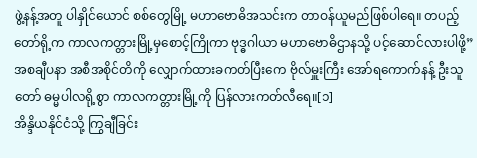ဖွဲ့နန့်အတူ ပါနှိုင်ယောင် စစ်တွေမြို့ မဟာဗောဓိအသင်းက တာဝန်ယူမည်ဖြစ်ပါရေ။ တပည့်တော်ရို့က ကာလကတ္တားမြို့မှစောင့်ကြိုကာ ဗုဒ္ဓဂါယာ မဟာဗောဓိဌာနသို့ ပင့်ဆောင်လားပါဖို့”အစချီပနာ အစီအစိုင်တိကို လျှောက်ထားခကတ်ပြီးကေ ဗိုလ်မှူးကြီး အော်ရကောက်နန့် ဦးသူတော် ဓမ္မပါလရို့စွာ ကာလကတ္တားမြို့ကို ပြန်လားကတ်လီရေ။[၁]
အိန္ဒိယနိုင်ငံသို့ ကြွချီခြင်း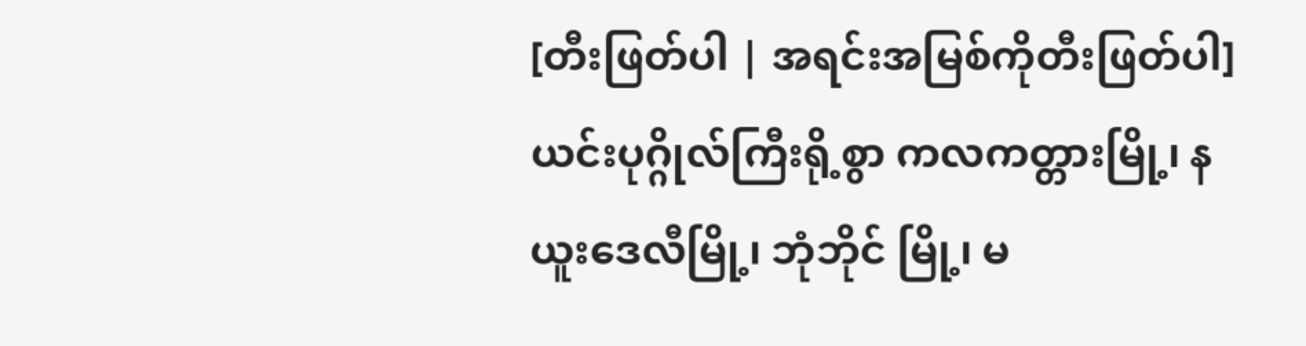[တီးဖြတ်ပါ | အရင်းအမြစ်ကိုတီးဖြတ်ပါ]ယင်းပုဂ္ဂိုလ်ကြီးရို့စွာ ကလကတ္တားမြို့၊ နယူးဒေလီမြို့၊ ဘုံဘိုင် မြို့၊ မ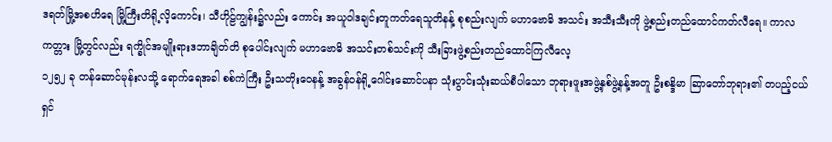ဒရတ်မြို့အစဟိရေ မြို့ကြီးတိရို့လိ့ကောင်း၊ သီဟိုဠ်ကျွန်း၌လည်း ကောင်း အယူဝါဒချင်းတူကတ်ရေသူတိနန့် စုစည်းလျက် မဟာဗောဓိ အသင်း အသီးသီးကို ဖွဲ့စည်းတည်ထောင်ကတ်လီရေ။ ကာလကတ္တား မြို့တွင်လည်း ရက္ခိုင်အမျိုးရားဒဘာချိတ်တိ စုပေါင်းလျက် မဟာဗောဓိ အသင်းတစ်သင်းကို သီးခြားဖွဲ့စည်းတည်ထောင်ကြလီလေ့
၁၂၅၂ ခု တန်ဆောင်မုန်းလသို့ ရောက်ရေအခါ စစ်ကဲကြီး ဦးသတိုးဝေနန့် အခွန်ဝန်ရို့ဂေါင်းဆောင်ပနာ သုံးပွာင်းသုံးဆယ်စီပါသော ဘုရားဖူးအဖွဲ့နှစ်ဖွဲ့နန့်အတူ ဦးစန္ဒိမာ ဆြာတော်ဘုရား၏ တပည့်ငယ် ရှင်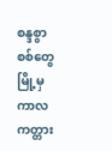စန္ဒစွာ စစ်တွေမြို့မှ ကာလကတ္တား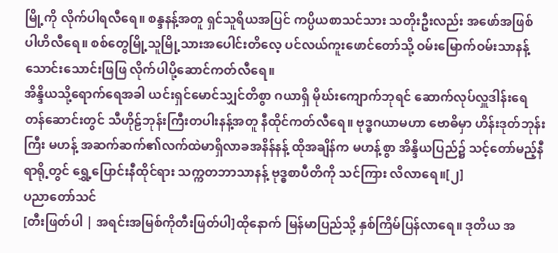မြို့ကို လိုက်ပါရလီရေ။ စန္ဒနန့်အတူ ရှင်သူရိယအပြင် ကပ္ပိယစာသင်သား သတိုးဦးလည်း အဖော်အဖြစ် ပါဟိလီရေ။ စစ်တွေမြို့သူမြို့သားအပေါင်းတိလေ့ ပင်လယ်ကူးဖောင်တော်သို့ ဝမ်းမြောက်ဝမ်းသာနန့် သောင်းသောင်းဖြဖြ လိုက်ပါပို့ဆောင်ကတ်လီရေ။
အိန္ဒိယသို့ရောက်ရေအခါ ယင်းရှင်မောင်သျှင်တိစွာ ဂယာရှိ မိုဃ်းကျောက်ဘုရင် ဆောက်လုပ်လှူဒါန်းရေ တန်ဆောင်းတွင် သီဟိုဠ်ဘုန်းကြီးတပါးနန့်အတူ နီထိုင်ကတ်လီရေ။ ဗုဒ္ဓဂယာမဟာ ဗောဓိမှာ ဟိန်းဒုတ်ဘုန်းကြီး မဟန့် အဆက်ဆက်၏လက်ထဲမာရှိလာခအနိန်နန့် ထိုအချိန်က မဟန့်စွာ အိန္ဒိယပြည်၌ သင့်တော်မည့်နီရာရို့တွင် ရွှေ့ပြောင်းနီထိုင်ရား သက္ကတဘာသာနန့် ဗုဒ္ဓစာပီတိကို သင်ကြား လိလာရေ။[၂]
ပညာတော်သင်
[တီးဖြတ်ပါ | အရင်းအမြစ်ကိုတီးဖြတ်ပါ]ထိုနောက် မြန်မာပြည်သို့ နှစ်ကြိမ်ပြန်လာရေ။ ဒုတိယ အ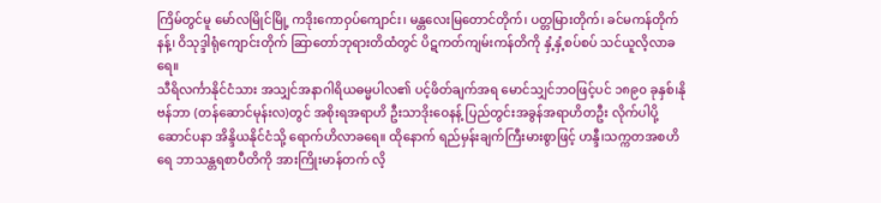ကြိမ်တွင်မူ မော်လမြိုင်မြို့ ကဒိုးကောဝှပ်ကျောင်း၊ မန္တလေးမြတောင်တိုက်၊ ပတ္တမြားတိုက်၊ ခင်မကန်တိုက်နန့်၊ ဝိသုဒ္ဒါရုံကျောင်းတိုက် ဆြာတော်ဘုရားတိထံတွင် ပိဋကတ်ကျမ်းကန်တိကို နှံ့နှံ့စပ်စပ် သင်ယူလိ့လာခရေ။
သီရိလင်္ကာနိုင်ငံသား အသျှင်အနာဂါရိယဓမ္မပါလ၏ ပင့်ဖိတ်ချက်အရ မောင်သျှင်ဘဝဖြင့်ပင် ၁၈၉၀ ခုနှစ်၊နိုဗန်ဘာ (တန်ဆောင်မုန်းလ)တွင် အစိုးရအရာဟိ ဦးသာဒိုးဝေနန့် ပြည်တွင်းအခွန်အရာဟိတဦး လိုက်ပါပို့ဆောင်ပနာ အိန္ဒိယနိုင်ငံသို့ ရောက်ဟိလာခရေ။ ထိုနောက် ရည်မှန်းချက်ကြီးမားစွာဖြင့် ဟန္ဒီ၊သက္ကတအစဟိရေ ဘာသန္တရစာပီတိကို အားကြိုးမာန်တက် လိ့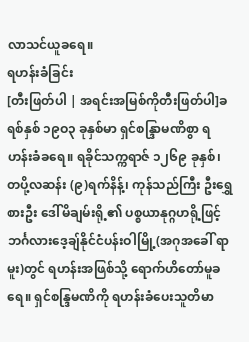လာသင်ယူခရေ။
ရဟန်းခံခြင်း
[တီးဖြတ်ပါ | အရင်းအမြစ်ကိုတီးဖြတ်ပါ]ခရစ်နှစ် ၁၉ဝ၃ ခုနှစ်မာ ရှင်စန္ဒြာမဏိစွာ ရဟန်းခံခရေ။ ရခိုင်သက္ကရာဇ် ၁၂၆၉ ခုနှစ်၊ တပို့လဆန်း (၉)ရက်နိန့်၊ ကုန်သည်ကြီး ဦးရွှေစားဦး ဒေါ်မိချမ်းရို့၏ ပစ္စယာနုဂ္ဂဟရို့ဖြင့် ဘင်္ဂလားဒေ့ချ်နိုင်ငံပန်းဝါမြို့(အဂုအခေါ် ရာမူး)တွင် ရဟန်းအဖြစ်သို့ ရောက်ဟိတော်မူခရေ။ ရှင်စန္ဒြမဏိကို ရဟန်းခံပေးသူတိမာ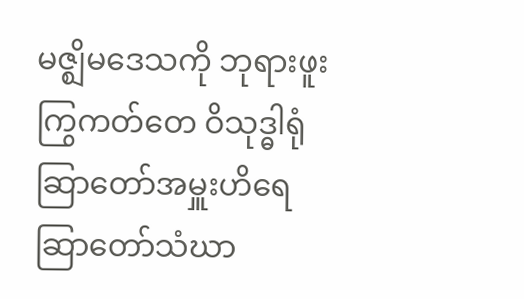မဇ္ဈိမဒေသကို ဘုရားဖူးကြွကတ်တေ ဝိသုဒ္ဓါရုံဆြာတော်အမှူးဟိရေ ဆြာတော်သံဃာ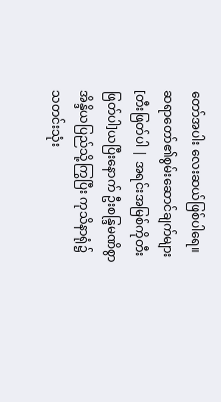တော်အပါး လေးဆယ်ဖြစ်ပါရေ။
ဆရာတော်၏စွမ်းဆောင်ချက်များ
[တီးဖြတ်ပါ | အရင်းအမြစ်ကိုတီးဖြတ်ပါ]ယပြီးနောက် ဦးစန္ဒြမဏိစွာ အိန္ဒိယပြည်သို့ကြွပြီး ကုသိနာရုံ၌ သတင်းသုံး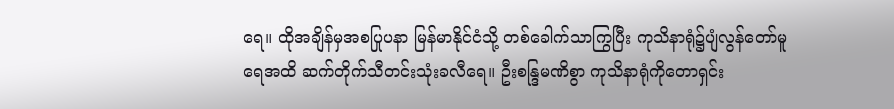ရေ။ ထိုအချိန်မှအစပြုပနာ မြန်မာနိုင်ငံသို့ တစ်ခေါက်သာကြွပြီး ကုသိနာရုံ၌ပျံလွန်တော်မူရေအထိ ဆက်တိုက်သီတင်းသုံးခလီရေ။ ဦးစန္ဒြမဏိစွာ ကုသိနာရုံကိုတောရှင်း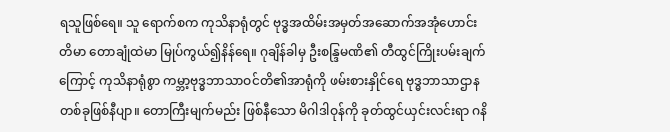ရသူဖြစ်ရေ။ သူ ရောက်စက ကုသိနာရုံတွင် ဗုဒ္ဓအထိမ်းအမှတ်အဆောက်အအုံဟောင်းတိမာ တောချုံထဲမာ မြုပ်ကွယ်၍နိန်ရေ။ ဂုချိန်ခါမှ ဦးစန္ဒြမဏိ၏ တီထွင်ကြိုးပမ်းချက်ကြောင့် ကုသိနာရုံစွာ ကမ္ဘာ့ဗုဒ္ဓဘာသာဝင်တိ၏အာရုံကို ဖမ်းစားနှိုင်ရေ ဗုဒ္ဓဘာသာဌာနတစ်ခုဖြစ်နီပျာ။ တောကြီးမျက်မည်း ဖြစ်နီသော မိဂါဒါဝုန်ကို ခုတ်ထွင်ယှင်းလင်းရာ ဂနိ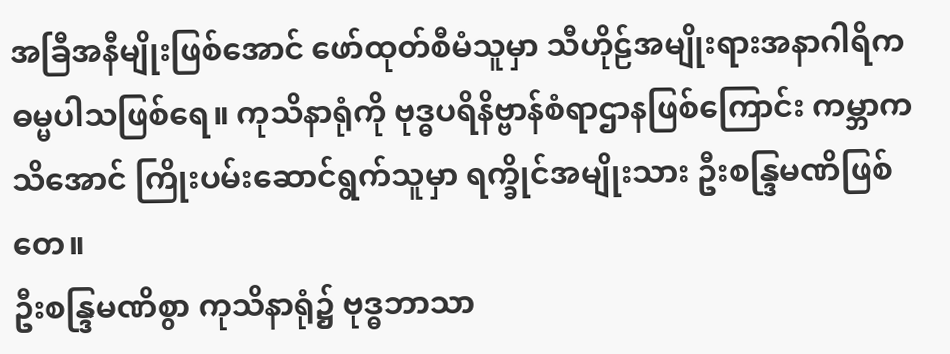အခြီအနီမျိုးဖြစ်အောင် ဖော်ထုတ်စီမံသူမှာ သီဟိုဠ်အမျိုးရားအနာဂါရိကဓမ္မပါသဖြစ်ရေ။ ကုသိနာရုံကို ဗုဒ္ဓပရိနိဗ္ဗာန်စံရာဌာနဖြစ်ကြောင်း ကမ္ဘာကသိအောင် ကြိုးပမ်းဆောင်ရွက်သူမှာ ရက္ခိုင်အမျိုးသား ဦးစန္ဒြမဏိဖြစ်တေ။
ဦးစန္ဒြမဏိစွာ ကုသိနာရုံ၌ ဗုဒ္ဓဘာသာ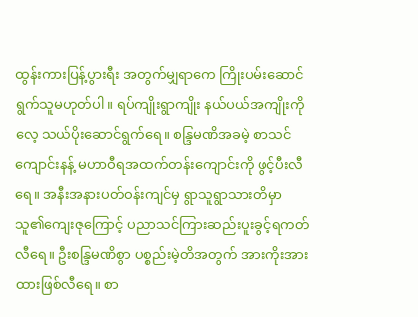ထွန်းကားပြန့်ပွားရီး အတွက်မျှရာကေ ကြိုးပမ်းဆောင်ရွက်သူမဟုတ်ပါ။ ရပ်ကျိုးရွာကျိုး နယ်ပယ်အကျိုးကိုလေ့ သယ်ပိုးဆောင်ရွက်ရေ။ စန္ဒြမဏိအခမဲ့ စာသင်ကျောင်းနန့် မဟာဝီရအထက်တန်းကျောင်းကို ဖွင့်ပီးလီရေ။ အနီးအနားပတ်ဝန်းကျင်မှ ရွာသူရွာသားတိမှာ သူ၏ကျေးဇုကြောင့် ပညာသင်ကြားဆည်းပူးခွင့်ရကတ်လီရေ။ ဦးစန္ဒြမဏိစွာ ပစ္စည်းမဲ့တိအတွက် အားကိုးအားထားဖြစ်လီရေ။ စာ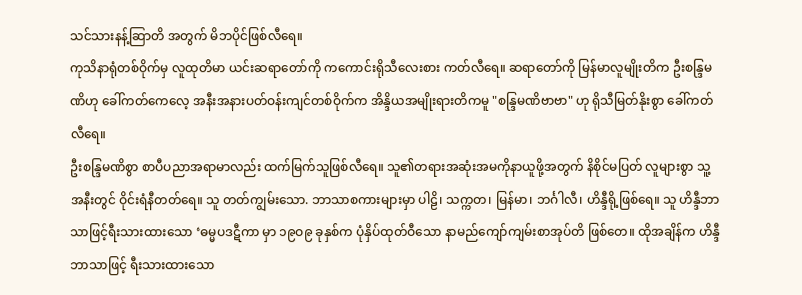သင်သားနန့်ဆြာတိ အတွက် မိဘပိုင်ဖြစ်လီရေ။
ကုသိနာရုံတစ်ဝိုက်မှ လူထုတိမာ ယင်းဆရာတော်ကို ကကောင်းရိုသီလေးစား ကတ်လီရေ။ ဆရာတော်ကို မြန်မာလူမျိုးတိက ဦးစန္ဒြမဏိဟု ခေါ်ကတ်ကေလေ့ အနီးအနားပတ်ဝန်းကျင်တစ်ဝိုက်က အိန္ဒိယအမျိုးရားတိကမူ "စန္ဒြမဏိဗာဗာ" ဟု ရိုသီမြတ်နိုးစွာ ခေါ်ကတ်လီရေ။
ဦးစန္ဒြမဏိစွာ စာပီပညာအရာမာလည်း ထက်မြက်သူဖြစ်လီရေ။ သူ၏တရားအဆုံးအမကိုနာယူဖို့အတွက် နိစိုင်မပြတ် လူများစွာ သူ့အနီးတွင် ဝိုင်းရံနီတတ်ရေ။ သူ တတ်ကျွမ်းသော. ဘာသာစကားများမှာ ပါဠိ၊ သက္ကတ၊ မြန်မာ၊ ဘင်္ဂါလီ၊ ဟိန္ဒီရို့ဖြစ်ရေ။ သူ ဟိန္ဒီဘာသာဖြင့်ရီးသားထားသော ‘ဓမ္မပဒဋီကာ မှာ ၁၉ဝ၉ ခုနှစ်က ပုံနှိပ်ထုတ်ဝီသော နာမည်ကျော်ကျမ်းစာအုပ်တိ ဖြစ်တေ။ ထိုအချိန်က ဟိန္ဒီဘာသာဖြင့် ရီးသားထားသော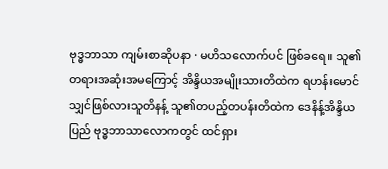ဗုဒ္ဓဘာသာ ကျမ်းစာဆိုပနာ · မဟိသလောက်ပင် ဖြစ်ခရေ။ သူ၏တရားအဆုံးအမကြောင့် အိန္ဒိယအမျိုးသားတိထဲက ရဟန်းမောင်သျှင်ဖြစ်လားသူတိနန့် သူ၏တပည့်တပန်းတိထဲက ဒေနိန့်အိန္ဒိယပြည် ဗုဒ္ဓဘာသာလောကတွင် ထင်ရှား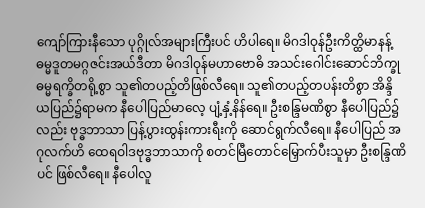ကျော်ကြားနီသော ပုဂ္ဂိုလ်အများကြီးပင် ဟိပါရေ။ မိဂဒါဝုန်ဦးကိတ္ထိမာနန့် ဓမ္မဒူတမဂ္ဂဇင်းအယ်ဒီတာ မိဂဒါဝုန်မဟာဗောဓိ အသင်းဂေါင်းဆောင်ဘိက္ခုဓမ္မရက္ခိတရို့စွာ သူ၏တပည့်တိဖြစ်လီရေ။ သူ၏တပည့်တပန်းတိစွာ အိန္ဒိယပြည်၌ရာမက နီပေါပြည်မာလေ့ ပျံ့နှံ့နိန်ရေ။ ဦးစန္ဒြမဏိစွာ နီပေါပြည်၌လည်း ဗုဒ္ဓဘာသာ ပြန့်ပွားထွန်းကားရီးကို ဆောင်ရွက်လီရေ။ နီပေါပြည် အဂုလက်ဟိ ထေရဝါဒဗုဒ္ဓဘာသာကို စတင်မြီတောင်မြှောက်ပီးသူမှာ ဦးစန္ဒြဏိပင် ဖြစ်လီရေ။ နီပေါလူ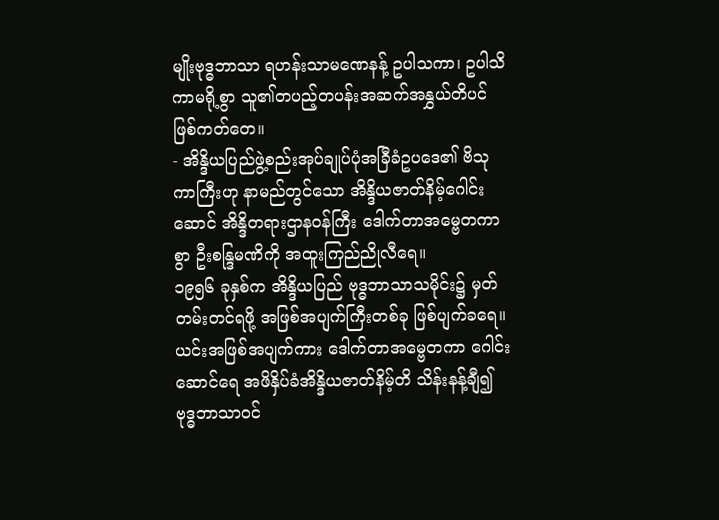မျိုးဗုဒ္ဓဘာသာ ရဟန်းသာမဏေနန့် ဥပါသကာ၊ ဥပါသိကာမရို့စွာ သူ၏တပည့်တပန်းအဆက်အနွှယ်တိပင် ဖြစ်ကတ်တေ။
- အိန္ဒိယပြည်ဖွဲ့စည်းအုပ်ချုပ်ပုံအခြီခံဥပဒေ၏ ဗိသုကာကြီးဟု နာမည်တွင်သော အိန္ဒိယဇာတ်နိမ့်ဂေါင်းဆောင် အိန္ဒိတရားဌာနဝန်ကြီး ဒေါက်တာအမ္ဗေတကာစွာ ဦးစန္ဒြမဏိကို အထူးကြည်ညိုလီရေ။
၁၉၅၆ ခုနှစ်က အိန္ဒိယပြည် ဗုဒ္ဓဘာသာသမိုင်း၌ မှတ်တမ်းတင်ရဖို့ အဖြစ်အပျက်ကြီးတစ်ခု ဖြစ်ပျက်ခရေ။ ယင်းအဖြစ်အပျက်ကား ဒေါက်တာအမ္ဗေတကာ ဂေါင်းဆောင်ရေ အဖိနှိပ်ခံအိန္ဒိယဇာတ်နိမ့်တိ သိန်းနန့်ချီ၍ ဗုဒ္ဓဘာသာဝင်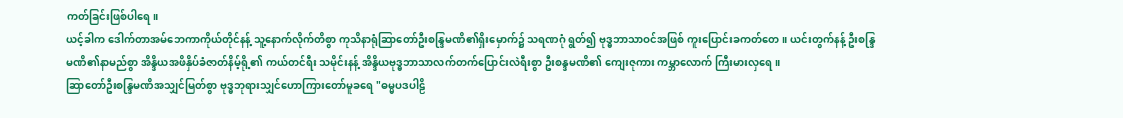ကတ်ခြင်းဖြစ်ပါရေ။
ယင့်ခါက ဒေါက်တာအမ်ဘေကာကိုယ်တိုင်နန့် သူ့နောက်လိုက်တိစွာ ကုသိနာရုံဆြာတော်ဦးစန္ဒြမဏိ၏ရှိးမှောက်၌ သရဏဂုံ ရွတ်၍ ဗုဒ္ဓဘာသာဝင်အဖြစ် ကူးပြောင်းခကတ်တေ။ ယင်းတွက်နန့် ဦးစန္ဒြမဏိ၏နာမည်စွာ အိန္ဒိယအဖိနှိပ်ခံဇာတ်နိမ့်ရို့၏ ကယ်တင်ရီး သမိုင်းနန့် အိန္ဒိယဗုဒ္ဓဘာသာလက်တက်ပြောင်းလဲရီးစွာ ဦးစန္ဒမဏိ၏ ကျေးဇုကား ကမ္ဘာလောက် ကြီးမားလှရေ။
ဆြာတော်ဦးစန္ဒြမဏိအသျှင်မြတ်စွာ ဗုဒ္ဓဘုရားသျှင်ဟောကြားတော်မူခရေ "ဓမ္မပဒပါဠိ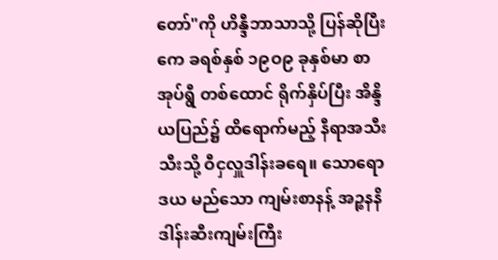တော်"ကို ဟိန္ဒီဘာသာသို့ ပြန်ဆိုပြီးကေ ခရစ်နှစ် ၁၉ဝ၉ ခုနှစ်မာ စာအုပ်ရွီ တစ်ထောင် ရိုက်နှိပ်ပြီး အိန္ဒိယပြည်၌ ထိရောက်မည့် နီရာအသီးသီးသို့ ဝီငှလှူဒါန်းခရေ။ သောရောဒယ မည်သော ကျမ်းစာနန့် အဉ္စနနိဒါန်းဆီးကျမ်းကြီး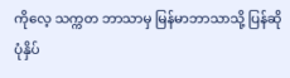ကိုလေ့ သက္ကတ ဘာသာမှ မြန်မာဘာသာသို့ ပြန်ဆိုပုံနှိပ်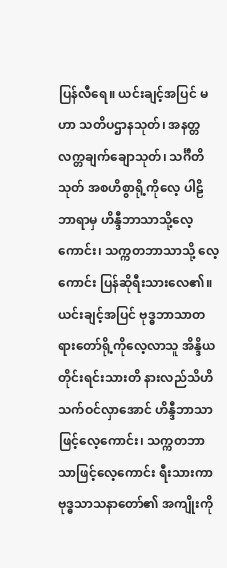ပြန်လီရေ။ ယင်းချင့်အပြင် မဟာ သတိပဌာနသုတ်၊ အနတ္တလက္တချက်ချောသုတ်၊ သင်္ဂီတိသုတ် အစဟိစွာရို့ကိုလေ့ ပါဠိဘာရာမှ ဟိန္ဒီဘာသာသို့လေ့ကောင်း၊ သက္ကတဘာသာသို့ လေ့ကောင်း ပြန်ဆိုရီးသားလေ၏။ ယင်းချင့်အပြင် ဗုဒ္ဓဘာသာတရားတော်ရို့ကိုလေ့လာသူ အိန္ဒိယတိုင်းရင်းသားတိ နားလည်သိဟိသက်ဝင်လှာအောင် ဟိန္ဒီဘာသာဖြင့်လေ့ကောင်း၊ သက္ကတဘာသာဖြင့်လေ့ကောင်း ရီးသားကာ ဗုဒ္ဓသာသနာတော်၏ အကျိုးကို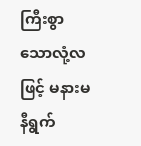ကြီးစွာသောလုံ့လဖြင့် မနားမနီရွက်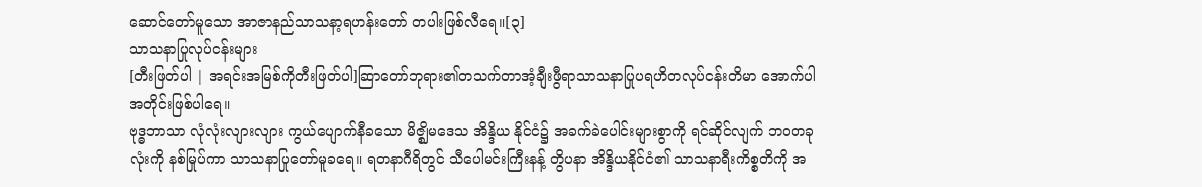ဆောင်တော်မူသော အာဇာနည်သာသနာ့ရဟန်းတော် တပါးဖြစ်လီရေ။[၃]
သာသနာပြုလုပ်ငန်းများ
[တီးဖြတ်ပါ | အရင်းအမြစ်ကိုတီးဖြတ်ပါ]ဆြာတော်ဘုရား၏တသက်တာအံ့ချီးဖွီရာသာသနာပြုပရဟိတလုပ်ငန်းတိမာ အောက်ပါအတိုင်းဖြစ်ပါရေ။
ဗုဒ္ဓဘာသာ လုံလုံးလျားလျား ကွယ်ပျောက်နီခသော မိဇ္ဈိမဒေသ အိန္ဒိယ နိုင်ငံ၌ အခက်ခဲပေါင်းများစွာကို ရင်ဆိုင်လျက် ဘ၀တခုလုံးကို နစ်မြုပ်ကာ သာသနာပြုတော်မူခရေ။ ရတနာဂီရိတွင် သီပေါမင်းကြီးနန့် တွိပနာ အိန္ဒိယနိုင်ငံ၏ သာသနာရီးကိစ္စတိကို အ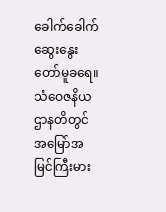ခေါက်ခေါက်ဆွေးနွေးတော်မူခရေ။
သံဝေဇနိယဌာနတိတွင် အမြော်အမြင်ကြီးမား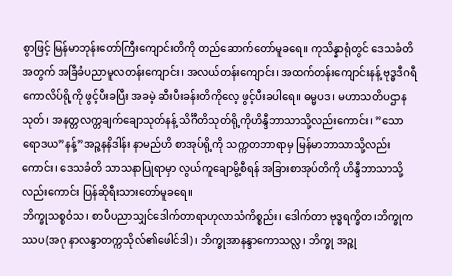စွာဖြင့် မြန်မာဘုန်းတော်ကြီးကျောင်းတိကို တည်ဆောက်တော်မူခရေ။ ကုသိန္နာရုံတွင် ဒေသခံတိအတွက် အခြီခံပညာမူလတန်းကျောင်း၊ အလယ်တန်းကျောင်း၊ အထက်တန်းကျောင်းနန့် ဗုဒ္ဓဒီဂရီ ကောလိပ်ရို့ကို ဖွင့်ပီးခပြီး အခမဲ့ ဆီးပီးခန်းတိကိုလေ့ ဖွင့်ပီးခပါရေ။ ဓမ္မပဒ၊ မဟာသတိပဌာနသုတ်၊ အနတ္တလက္တချက်ချောသုတ်နန့် သိင်္ဂီတိသုတ်ရို့ကိုဟိန္ဒီဘာသာသို့လည်းကောင်း၊ ”သောရောဒယ”နန့်”အဉ္ဇနနိဒါန်း နာမည်ဟိ စာအုပ်ရို့ကို သက္ကတဘာရာမှ မြန်မာဘာသာသို့လည်းကောင်း၊ ဒေသခံတိ သာသနာပြုရာမှာ လွယ်ကူချောမွိ့စီရန် အခြားစာအုပ်တိကို ဟိန္ဒီဘာသာသို့ လည်းကောင်း ပြန်ဆိုရီးသားတော်မူခရေ။
ဘိက္ခုသစ္စဝံသ၊ စာပီပညာသျှင်ဒေါက်တာရာဟုလာသံကိစ္စည်း၊ ဒေါက်တာ ဗုဒ္ဓရက္ခိတ၊ဘိက္ခုကဿပ(အဂု နာလန္ဒာတက္ကသိုလ်၏ဖေါင်ဒါ)၊ ဘိက္ခုအာနန္ဒာကောသလ္လ၊ ဘိက္ခု အဉ္ဇု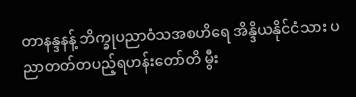တာနန္ဒနန့် ဘိက္ခုပညာဝံသအစဟိရေ အိန္ဒိယနိုင်ငံသား ပညာတတ်တပည့်ရဟန်းတော်တိ မွီး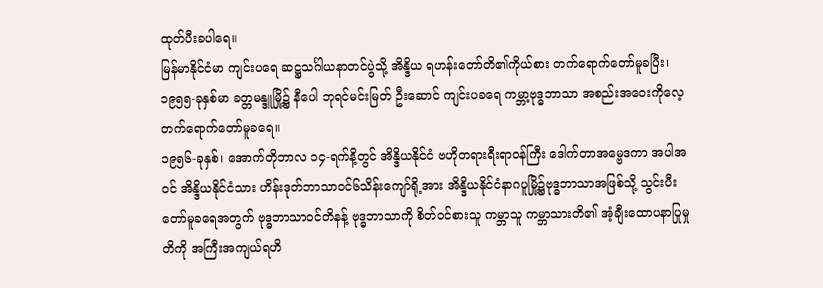ထုတ်ပီးခပါရေ။
မြန်မာနိုင်ငံမာ ကျင်းပရေ ဆဋ္ဌသင်္ဂါယနာတင်ပွဲသို့ အိန္ဒိယ ရဟန်းတော်တိ၏ကိုယ်စား တက်ရောက်တော်မူခပြီး၊ ၁၉၅၅-ခုနှစ်မာ ခတ္တမန္ဒူမြို့၌ နီပေါ ဘုရင်မင်းမြတ် ဦးဆောင် ကျင်းပခရေ ကမ္ဘာ့ဗုဒ္ဓဘာသာ အစည်းအဝေးကိုလေ့ တက်ရောက်တော်မူခရေ။
၁၉၅၆-ခုနှစ်၊ အောက်တိုဘာလ ၁၄-ရက်နိ့တွင် အိန္ဒိယနိုင်ငံ ဗဟိုတရားရီးရာ၀န်ကြီး ဒေါက်တာအမ္ဗေဒကာ အပါအ၀င် အိန္ဒိယနိုင်ငံသား ဟိန်းဒုတ်ဘာသာ၀င်၆သိန်းကျော်ရို့အား အိန္ဒိယနိုင်ငံနာဂပူမြို့၌ဗုဒ္ဓဘာသာအဖြစ်သို့ သွင်းပီးတော်မူခရေအတွက် ဗုဒ္ဓဘာသာ၀င်တိနန့် ဗုဒ္ဓဘာသာကို စိတ်၀င်စားသူ ကမ္ဘာသူ ကမ္ဘာသားတိ၏ အံ့ချီးထောပနာပြုမှုတိကို အကြီးအကျယ်ရဟိ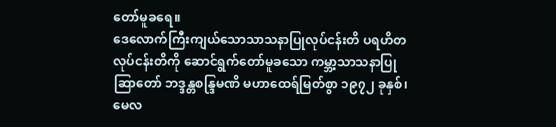တော်မူခရေ။
ဒေလောက်ကြီးကျယ်သောသာသနာပြုလုပ်ငန်းတိ ပရဟိတလုပ်ငန်းတိကို ဆောင်ရွက်တော်မူခသော ကမ္ဘာ့သာသနာပြုဆြာတော် ဘဒ္ဒန္တစန္ဒြမဏိ မဟာထေရ်မြတ်စွာ ၁၉၇၂ ခုနှစ်၊ မေလ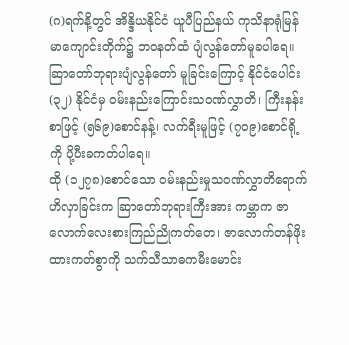(ဂ)ရက်နိ့တွင် အိန္ဒိယနိုင်ငံ ယူပီပြည်နယ် ကုသိနာရုံမြန်မာကျောင်းတိုက်၌ ဘဝနတ်ထံ ပျံလွန်တော်မူခပါရေ။
ဆြာတော်ဘုရားပျံလွန်တော် မူခြင်းကြောင့် နိုင်ငံပေါင်း (၃၂) နိုင်ငံမှ ၀မ်းနည်းကြောင်းသ၀ဏ်လွှာတိ၊ ကြီးနန်းစာဖြင့် (၅၆၉)စောင်နန့်၊ လက်ရီးမူဖြင့် (၇၀၉)စောင်ရို့ကို ပို့ပီးခကတ်ပါရေ။
ထို (၁၂၇၈)စောင်သော ၀မ်းနည်းမှုသ၀ဏ်လွှာတိရောက်ဟိလှာခြင်းက ဆြာတော်ဘုရားကြီးအား ကမ္ဘာက ဇာလောက်လေးစားကြည်ညိုကတ်တေ၊ ဇာလောက်တန်ဖိုးထားကတ်စွာကို သက်သီသာဓကမီးမောင်း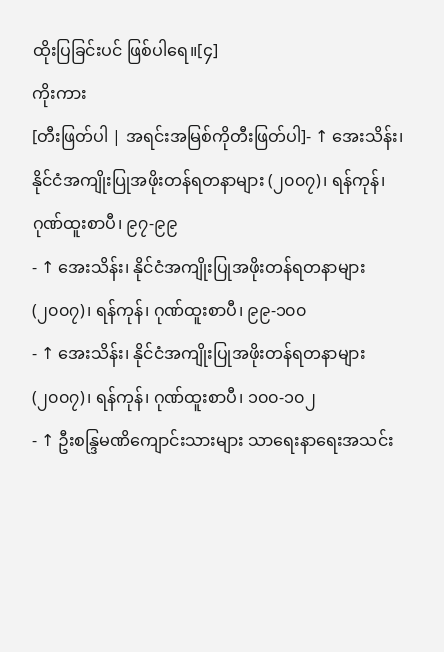ထိုးပြခြင်းပင် ဖြစ်ပါရေ။[၄]
ကိုးကား
[တီးဖြတ်ပါ | အရင်းအမြစ်ကိုတီးဖြတ်ပါ]- ↑ အေးသိန်း၊ နိုင်ငံအကျိုးပြုအဖိုးတန်ရတနာများ (၂၀၀၇)၊ ရန်ကုန်၊ ဂုဏ်ထူးစာပီ၊ ၉၇-၉၉
- ↑ အေးသိန်း၊ နိုင်ငံအကျိုးပြုအဖိုးတန်ရတနာများ (၂၀၀၇)၊ ရန်ကုန်၊ ဂုဏ်ထူးစာပီ၊ ၉၉-၁၀၀
- ↑ အေးသိန်း၊ နိုင်ငံအကျိုးပြုအဖိုးတန်ရတနာများ (၂၀၀၇)၊ ရန်ကုန်၊ ဂုဏ်ထူးစာပီ၊ ၁၀၀-၁၀၂
- ↑ ဦးစန္ဒြမဏိကျောင်းသားများ သာရေးနာရေးအသင်း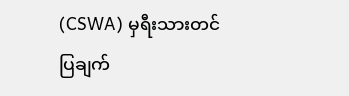(CSWA) မှရီးသားတင်ပြချက်